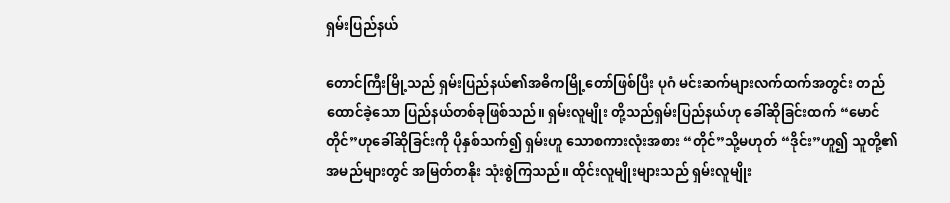ရှမ်းပြည်နယ်

တောင်ကြီးမြို့သည် ရှမ်းပြည်နယ်၏အဓိကမြို့တော်ဖြစ်ပြီး ပုဂံ မင်းဆက်များလက်ထက်အတွင်း တည်ထောင်ခဲ့သော ပြည်နယ်တစ်ခုဖြစ်သည်။ ရှမ်းလူမျိုး တို့သည်ရှမ်းပြည်နယ်ဟု ခေါ်ဆိုခြင်းထက် “မောင်တိုင်”ဟုခေါ်ဆိုခြင်းကို ပိုနှစ်သက်၍ ရှမ်းဟူ သောစကားလုံးအစား “တိုင်”သို့မဟုတ် “ဒိုင်း”ဟူ၍ သူတို့၏အမည်များတွင် အမြတ်တနိုး သုံးစွဲကြသည်။ ထိုင်းလူမျိုးများသည် ရှမ်းလူမျိုး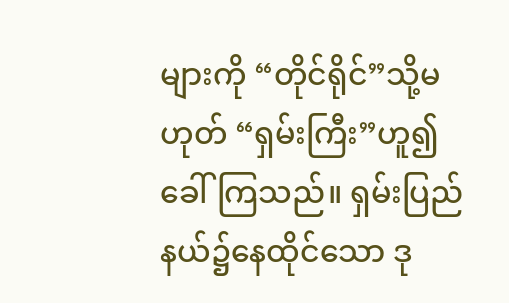များကို “တိုင်ရိုင်”သို့မဟုတ် “ရှမ်းကြီး”ဟူ၍ ခေါ်ကြသည်။ ရှမ်းပြည်နယ်၌နေထိုင်သော ဒု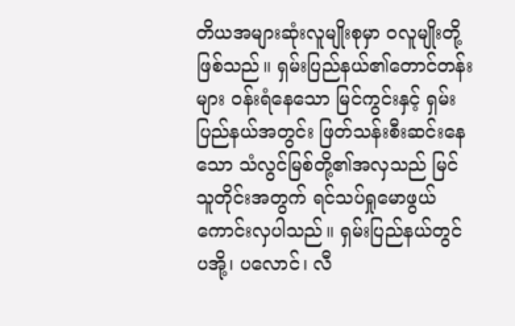တိယအများဆုံးလူမျိုးစုမှာ ဝလူမျိုးတို့ဖြစ်သည်။ ရှမ်းပြည်နယ်၏တောင်တန်းများ ဝန်းရံနေသော မြင်ကွင်းနှင့် ရှမ်းပြည်နယ်အတွင်း ဖြတ်သန်းစီးဆင်းနေသော သံလွင်မြစ်တို့၏အလှသည် မြင်သူတိုင်းအတွက် ရင်သပ်ရှုမောဖွယ် ကောင်းလှပါသည်။ ရှမ်းပြည်နယ်တွင် ပအို့၊ ပလောင်၊ လီ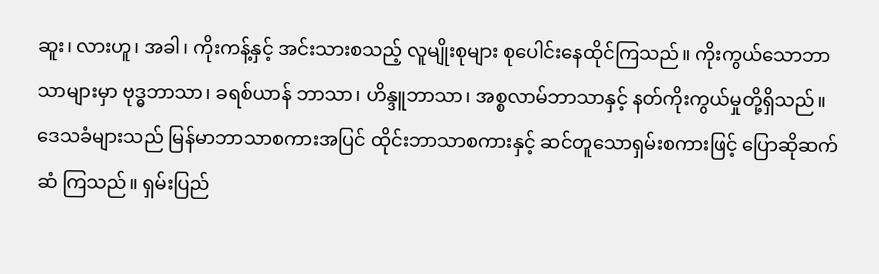ဆူး၊ လားဟူ၊ အခါ၊ ကိုးကန့်နှင့် အင်းသားစသည့် လူမျိုးစုများ စုပေါင်းနေထိုင်ကြသည်။ ကိုးကွယ်သောဘာသာများမှာ ဗုဒ္ဓဘာသာ၊ ခရစ်ယာန် ဘာသာ၊ ဟိန္ဒူဘာသာ၊ အစ္စလာမ်ဘာသာနှင့် နတ်ကိုးကွယ်မှုတို့ရှိသည်။ ဒေသခံများသည် မြန်မာဘာသာစကားအပြင် ထိုင်းဘာသာစကားနှင့် ဆင်တူသောရှမ်းစကားဖြင့် ပြောဆိုဆက်ဆံ ကြသည်။ ရှမ်းပြည်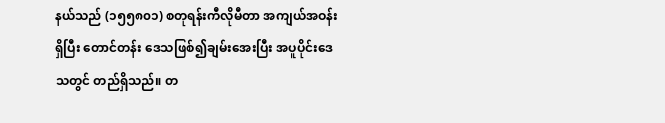နယ်သည် (၁၅၅၈၀၁) စတုရန်းကီလိုမီတာ အကျယ်အဝန်းရှိပြီး တောင်တန်း ဒေသဖြစ်၍ချမ်းအေးပြီး အပူပိုင်းဒေသတွင် တည်ရှိသည်။ တ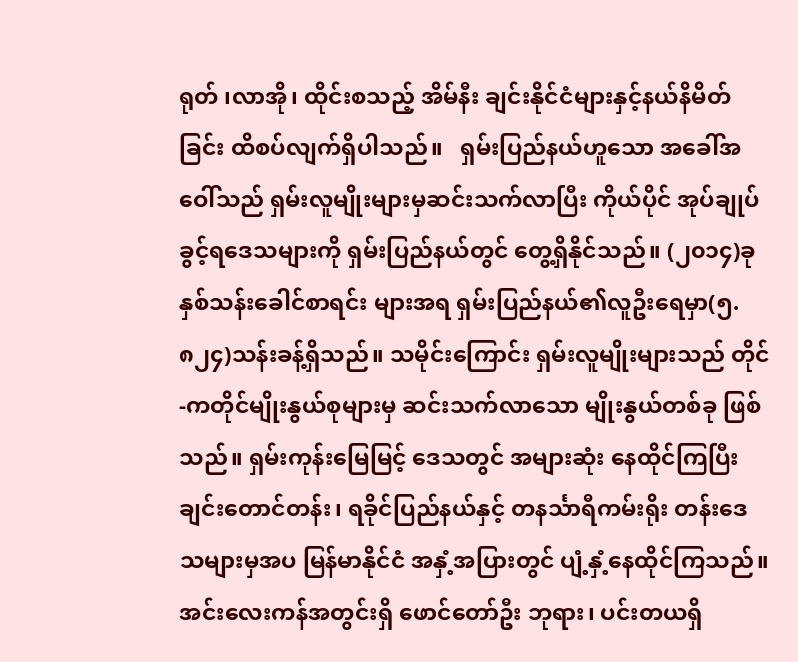ရုတ် ၊လာအို၊ ထိုင်းစသည့် အိမ်နီး ချင်းနိုင်ငံများနှင့်နယ်နိမိတ်ခြင်း ထိစပ်လျက်ရှိပါသည်။   ရှမ်းပြည်နယ်ဟူသော အခေါ်အဝေါ်သည် ရှမ်းလူမျိုးများမှဆင်းသက်လာပြီး ကိုယ်ပိုင် အုပ်ချုပ်ခွင့်ရဒေသများကို ရှမ်းပြည်နယ်တွင် တွေ့ရှိနိုင်သည်။ (၂၀၁၄)ခုနှစ်သန်းခေါင်စာရင်း များအရ ရှမ်းပြည်နယ်၏လူဦးရေမှာ(၅.၈၂၄)သန်းခန့်ရှိသည်။ သမိုင်းကြောင်း ရှမ်းလူမျိုးများသည် တိုင်-ကတိုင်မျိုးနွယ်စုများမှ ဆင်းသက်လာသော မျိုးနွယ်တစ်ခု ဖြစ်သည်။ ရှမ်းကုန်းမြေမြင့် ဒေသတွင် အများဆုံး နေထိုင်ကြပြီး ချင်းတောင်တန်း၊ ရခိုင်ပြည်နယ်နှင့် တနင်္သာရီကမ်းရိုး တန်းဒေသများမှအပ မြန်မာနိုင်ငံ အနှံ့အပြားတွင် ပျံ့နှံ့နေထိုင်ကြသည်။ အင်းလေးကန်အတွင်းရှိ ဖောင်တော်ဦး ဘုရား၊ ပင်းတယရှိ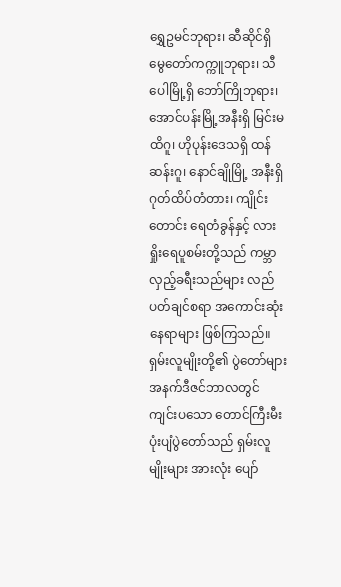ရွှေဥမင်ဘုရား၊ ဆီဆိုင်ရှိ မွေတော်ကက္ကူဘုရား၊ သီပေါမြို့ရှိ ဘော်ကြိုဘုရား၊ အောင်ပန်းမြို့အနီးရှိ မြင်းမထိဂူ၊ ဟိုပုန်းဒေသရှိ ထန်ဆန်းဂူ၊ နောင်ချိုမြို့ အနီးရှိ ဂုတ်ထိပ်တံတား၊ ကျိုင်းတောင်း ရေတံခွန်နှင့် လားရှိုးရေပူစမ်းတို့သည် ကမ္ဘာလှည့်ခရီးသည်များ လည်ပတ်ချင်စရာ အကောင်းဆုံးနေရာများ ဖြစ်ကြသည်။ ရှမ်းလူမျိုးတို့၏ ပွဲတော်များအနက်ဒီဇင်ဘာလတွင် ကျင်းပသော တောင်ကြီးမီးပုံးပျံပွဲတော်သည် ရှမ်းလူမျိုးများ အားလုံး ပျော်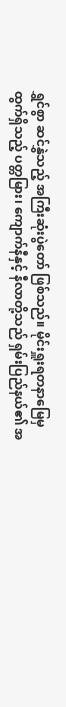ရွှင်စွာ ဆင်နွှဲသည့် အကြီးဆုံးပွဲတော် ဖြစ်သည်။ မိုင်းရှူးရတနာမြေမှ ထွက်ရှိသည့် ပတ္တမြား၊ ကျောက်နီနှင့် နီလာတို့သည် ရှမ်းပြည်နယ်၏ အ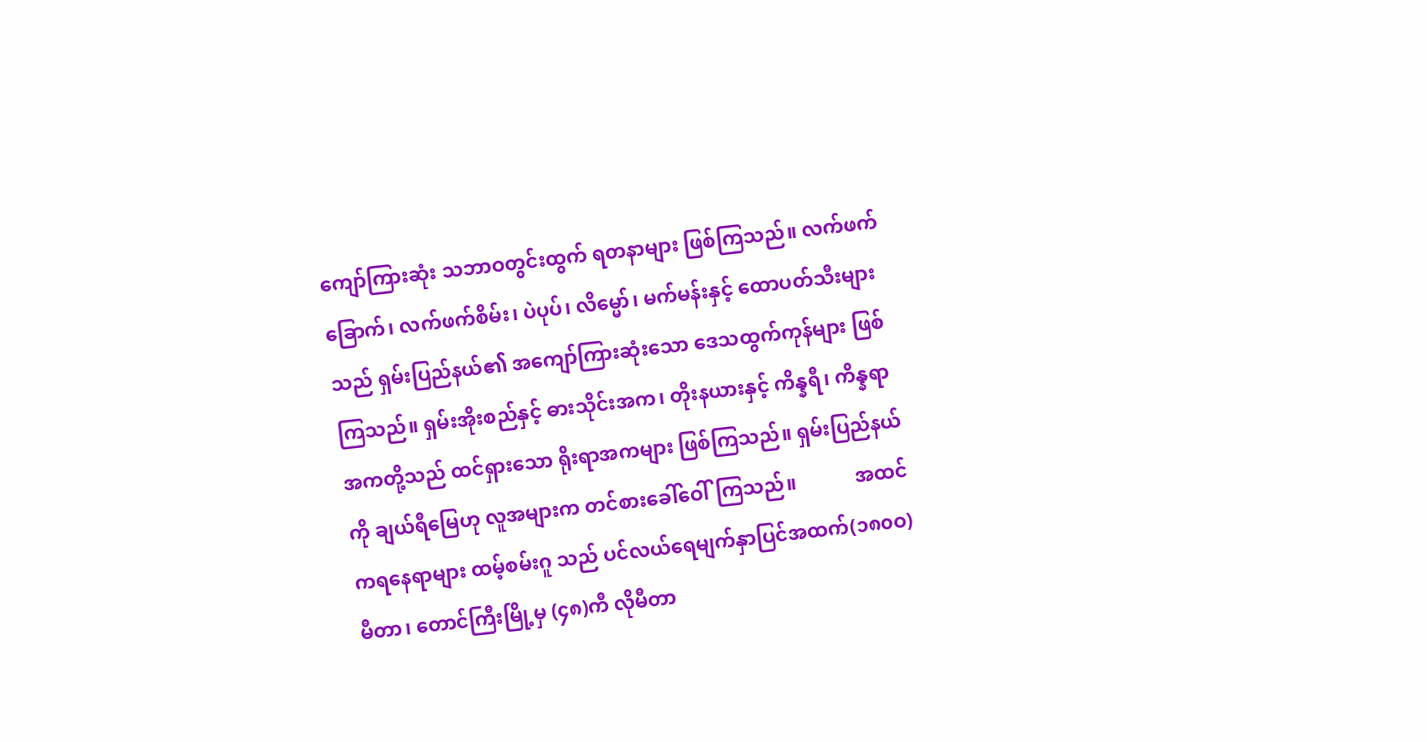ကျော်ကြားဆုံး သဘာဝတွင်းထွက် ရတနာများ ဖြစ်ကြသည်။ လက်ဖက်ခြောက်၊ လက်ဖက်စိမ်း၊ ပဲပုပ်၊ လိမ္မော်၊ မက်မန်းနှင့် ထောပတ်သီးများသည် ရှမ်းပြည်နယ်၏ အကျော်ကြားဆုံးသော ဒေသထွက်ကုန်များ ဖြစ်ကြသည်။ ရှမ်းအိုးစည်နှင့် ဓားသိုင်းအက၊ တိုးနယားနှင့် ကိန္နရီ၊ ကိန္နရာအကတို့သည် ထင်ရှားသော ရိုးရာအကများ ဖြစ်ကြသည်။ ရှမ်းပြည်နယ်ကို ချယ်ရီမြေဟု လူအများက တင်စားခေါ်ဝေါ်ကြသည်။            အထင်ကရနေရာများ ထမ့်စမ်းဂူ သည် ပင်လယ်ရေမျက်နှာပြင်အထက်(၁၈၀ဝ)မီတာ၊ တောင်ကြီးမြို့မှ (၄၈)ကီ လိုမီတာ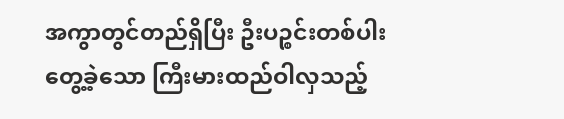အကွာတွင်တည်ရှိပြီး ဦးပဉ္စင်းတစ်ပါးတွေ့ခဲ့သော ကြီးမားထည်ဝါလှသည့်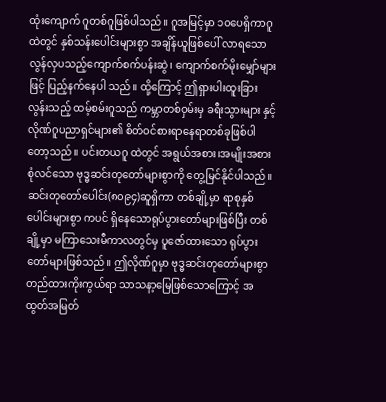ထုံးကျောက် ဂူတစ်ဂူဖြစ်ပါသည်။ ဂူအမြင့်မှာ ၁၀ပေရှိကာဂူထဲတွင် နှစ်သန်းပေါင်းများစွာ အချိန်ယူဖြစ်ပေါ် လာရသော လွန်လှပသည့်ကျောက်စက်ပန်းဆွဲ၊ ကျောက်စက်မိုးမျှော်များဖြင့် ပြည့်နက်နေပါ သည်။ ထို့ကြောင့် ဤရှားပါးထူးခြားလွန်းသည့် ထမ့်စမ်းဂူသည် ကမ္ဘာတစ်ဝှမ်းမှ ခရီးသွားများ နှင့် လိုဏ်ဂူပညာရှင်များ၏ စိတ်ဝင်စားရာနေရာတစ်ခုဖြစ်ပါတော့သည်။ ပင်းတယဂူ ထဲတွင် အရွယ်အစား၊အမျိုးအစားစုံလင်သော ဗုဒ္ဓဆင်းတုတော်များစွာကို တွေ့မြင်နိုင်ပါသည်။ ဆင်းတုတော်ပေါင်း(၈၀၉၄)ဆူရှိကာ တစ်ချို့မှာ ရာစုနှစ်ပေါင်းများစွာ ကပင် ရှိနေသောရုပ်ပွားတော်များဖြစ်ပြီး တစ်ချို့မှာ မကြာသေးမီကာလတွင်မှ ပူဇော်ထားသော ရုပ်ပွားတော်များဖြစ်သည်။ ဤလိုဏ်ဂူမှာ ဗုဒ္ဓဆင်းတုတော်များစွာ တည်ထားကိုးကွယ်ရာ သာသနာ့မြေဖြစ်သောကြောင့် အထွတ်အမြတ်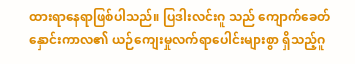ထားရာနေရာဖြစ်ပါသည်။ ပြဒါးလင်းဂူ သည် ကျောက်ခေတ်နှောင်းကာလ၏ ယဉ်ကျေးမှုလက်ရာပေါင်းများစွာ ရှိသည့်ဂူ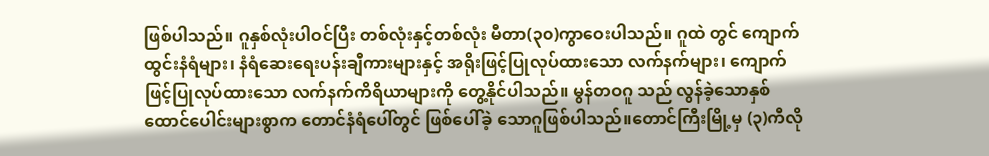ဖြစ်ပါသည်။ ဂူနှစ်လုံးပါဝင်ပြီး တစ်လုံးနှင့်တစ်လုံး မီတာ(၃၀)ကွာဝေးပါသည်။ ဂူထဲ တွင် ကျောက်ထွင်းနံရံများ၊ နံရံဆေးရေးပန်းချီကားများနှင့် အရိုးဖြင့်ပြုလုပ်ထားသော လက်နက်များ၊ ကျောက်ဖြင့်ပြုလုပ်ထားသော လက်နက်ကိရိယာများကို တွေ့နိုင်ပါသည်။ မွန်တဝဂူ သည် လွန်ခဲ့သောနှစ်ထောင်ပေါင်းများစွာက တောင်နံရံပေါ်တွင် ဖြစ်ပေါ်ခဲ့ သောဂူဖြစ်ပါသည်။တောင်ကြီးမြို့မှ (၃)ကီလို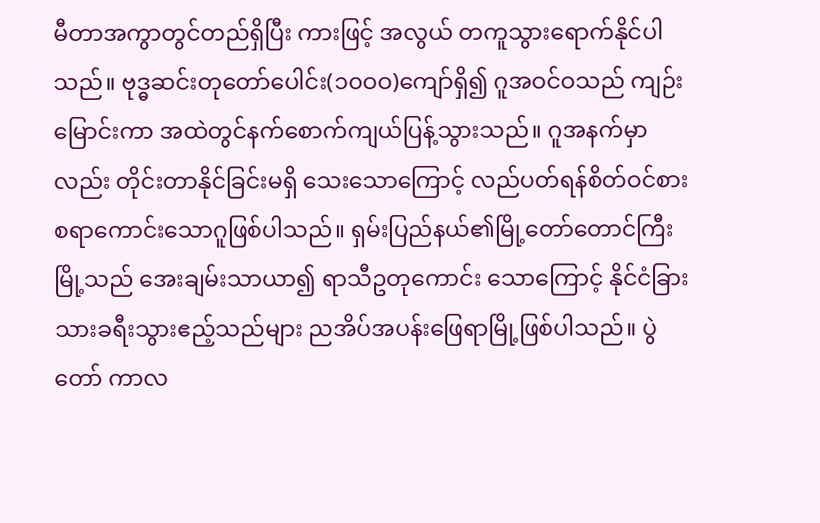မီတာအကွာတွင်တည်ရှိပြီး ကားဖြင့် အလွယ် တကူသွားရောက်နိုင်ပါသည်။ ဗုဒ္ဓဆင်းတုတော်ပေါင်း(၁၀ဝဝ)ကျော်ရှိ၍ ဂူအဝင်ဝသည် ကျဉ်း မြောင်းကာ အထဲတွင်နက်စောက်ကျယ်ပြန့်သွားသည်။ ဂူအနက်မှာလည်း တိုင်းတာနိုင်ခြင်းမရှိ သေးသောကြောင့် လည်ပတ်ရန်စိတ်ဝင်စားစရာကောင်းသောဂူဖြစ်ပါသည်။ ရှမ်းပြည်နယ်၏မြို့တော်တောင်ကြီးမြို့သည် အေးချမ်းသာယာ၍ ရာသီဥတုကောင်း သောကြောင့် နိုင်ငံခြားသားခရီးသွားဧည့်သည်များ ညအိပ်အပန်းဖြေရာမြို့ဖြစ်ပါသည်။ ပွဲတော် ကာလ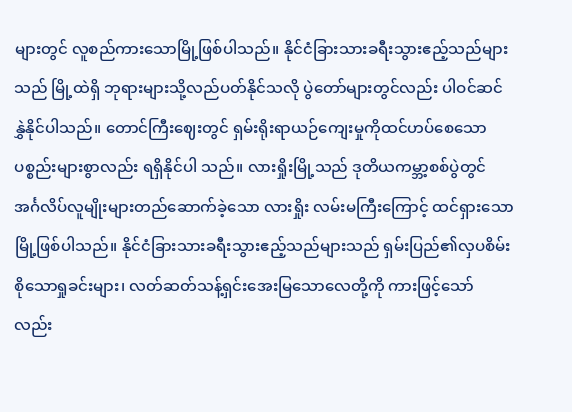များတွင် လူစည်ကားသောမြို့ဖြစ်ပါသည်။ နိုင်ငံခြားသားခရီးသွားဧည့်သည်များသည် မြို့ထဲရှိ ဘုရားများသို့လည်ပတ်နိုင်သလို ပွဲတော်များတွင်လည်း ပါဝင်ဆင်နွှဲနိုင်ပါသည်။ တောင်ကြီးဈေးတွင် ရှမ်းရိုးရာယဉ်ကျေးမှုကိုထင်ဟပ်စေသော ပစ္စည်းများစွာလည်း ရရှိနိုင်ပါ သည်။ လားရှိုးမြို့သည် ဒုတိယကမ္ဘာ့စစ်ပွဲတွင် အင်္ဂလိပ်လူမျိုးများတည်ဆောက်ခဲ့သော လားရှိုး လမ်းမကြီးကြောင့် ထင်ရှားသောမြို့ဖြစ်ပါသည်။ နိုင်ငံခြားသားခရီးသွားဧည့်သည်များသည် ရှမ်းပြည်၏လှပစိမ်းစိုသောရှုခင်းများ၊ လတ်ဆတ်သန့်ရှင်းအေးမြသောလေတို့ကို ကားဖြင့်သော် လည်း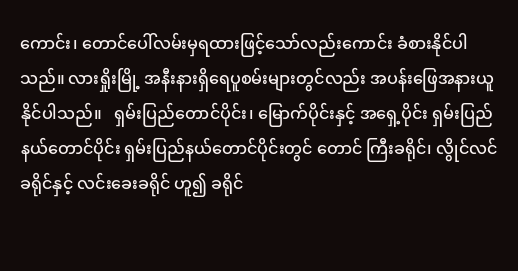ကောင်း၊ တောင်ပေါ်လမ်းမှရထားဖြင့်သော်လည်းကောင်း ခံစားနိုင်ပါသည်။ လားရှိုးမြို့ အနီးနားရှိရေပူစမ်းများတွင်လည်း အပန်းဖြေအနားယူနိုင်ပါသည်။   ရှမ်းပြည်တောင်ပိုင်း၊ မြောက်ပိုင်းနှင့် အရှေ့ပိုင်း ရှမ်းပြည်နယ်တောင်ပိုင်း ရှမ်းပြည်နယ်တောင်ပိုင်းတွင် တောင် ကြီးခရိုင်၊ လွိုင်လင်ခရိုင်နှင့် လင်းခေးခရိုင် ဟူ၍ ခရိုင်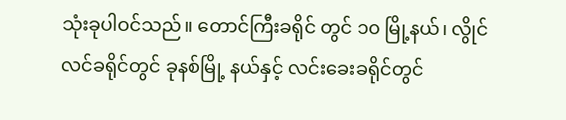သုံးခုပါဝင်သည်။ တောင်ကြီးခရိုင် တွင် ၁၀ မြို့နယ်၊ လွိုင်လင်ခရိုင်တွင် ခုနစ်မြို့ နယ်နှင့် လင်းခေးခရိုင်တွင်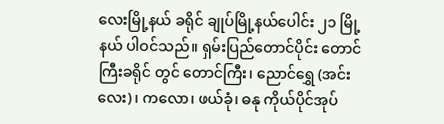လေးမြို့နယ် ခရိုင် ချုပ်မြို့နယ်ပေါင်း ၂၁ မြို့နယ် ပါဝင်သည်။ ရှမ်းပြည်တောင်ပိုင်း တောင်ကြီးခရိုင် တွင် တောင်ကြီး၊ ညောင်ရွှေ (အင်းလေး)၊ ကလော၊ ဖယ်ခုံ၊ ဓနု ကိုယ်ပိုင်အုပ်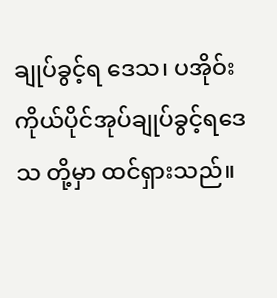ချုပ်ခွင့်ရ ဒေသ၊ ပအိုဝ်း ကိုယ်ပိုင်အုပ်ချုပ်ခွင့်ရဒေသ တို့မှာ ထင်ရှားသည်။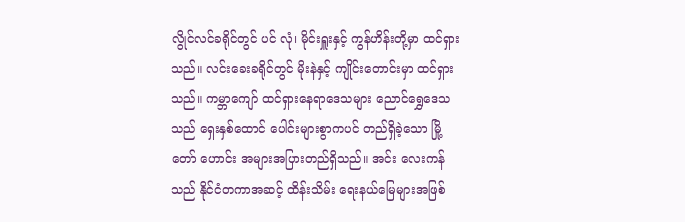လွိုင်လင်ခရိုင်တွင် ပင် လုံ၊ မိုင်းရှူးနှင့် ကွန်ဟိန်းတို့မှာ ထင်ရှားသည်။ လင်းခေးခရိုင်တွင် မိုးနဲနှင့် ကျိုင်းတောင်းမှာ ထင်ရှားသည်။ ကမ္ဘာကျော် ထင်ရှားနေရာဒေသများ ညောင်ရွှေဒေသသည် ရှေးနှစ်ထောင် ပေါင်းများစွာကပင် တည်ရှိခဲ့သော မြို့တော် ဟောင်း အများအပြားတည်ရှိသည်။ အင်း လေးကန်သည် နိုင်ငံတကာအဆင့် ထိန်းသိမ်း ရေးနယ်မြေများအဖြစ်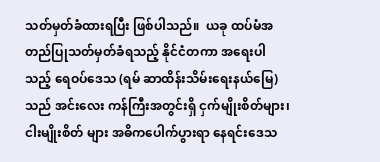သတ်မှတ်ခံထားရပြီး ဖြစ်ပါသည်။  ယခု ထပ်မံအတည်ပြုသတ်မှတ်ခံရသည့် နိုင်ငံတကာ အရေးပါသည့် ရေဝပ်ဒေသ (ရမ် ဆာထိန်းသိမ်းရေးနယ်မြေ) သည် အင်းလေး ကန်ကြီးအတွင်းရှိ ငှက်မျိုးစိတ်များ၊ ငါးမျိုးစိတ် များ အဓိကပေါက်ပွားရာ နေရင်းဒေသ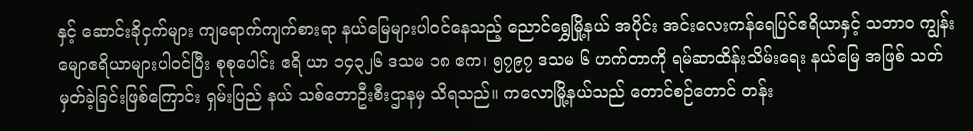နှင့် ဆောင်းခိုငှက်များ ကျရောက်ကျက်စားရာ နယ်မြေများပါဝင်နေသည့် ညောင်ရွှေမြို့နယ် အပိုင်း အင်းလေးကန်ရေပြင်ဧရိယာနှင့် သဘာဝ ကျွန်းမျောဧရိယာများပါဝင်ပြီး စုစုပေါင်း ဧရိ ယာ ၁၄၃၂၆ ဒသမ ၁၈ ဧက၊ ၅၇၉၇ ဒသမ ၆ ဟက်တာကို ရမ်ဆာထိန်းသိမ်းရေး နယ်မြေ အဖြစ် သတ်မှတ်ခဲ့ခြင်းဖြစ်ကြောင်း ရှမ်းပြည် နယ် သစ်တောဦးစီးဌာနမှ သိရသည်။ ကလောမြို့နယ်သည် တောင်စဉ်တောင် တန်း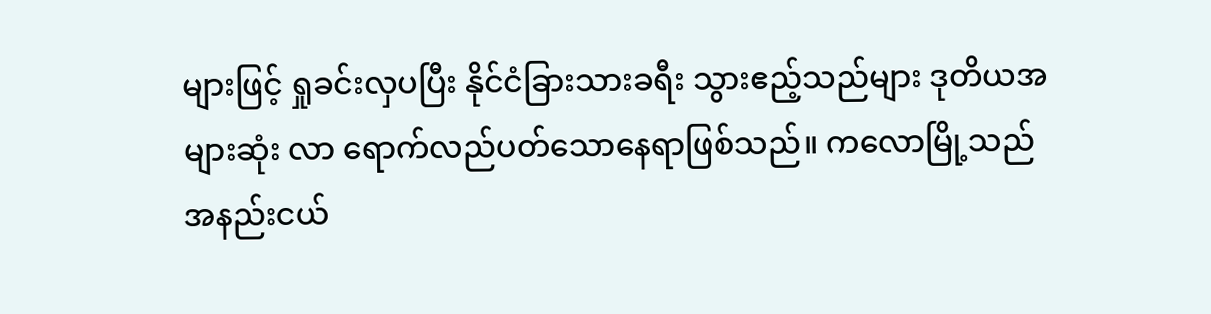များဖြင့် ရှုခင်းလှပပြီး နိုင်ငံခြားသားခရီး သွားဧည့်သည်များ ဒုတိယအများဆုံး လာ ရောက်လည်ပတ်သောနေရာဖြစ်သည်။ ကလောမြို့သည် အနည်းငယ်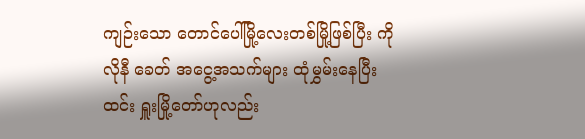ကျဉ်းသော တောင်ပေါ်မြို့လေးတစ်မြို့ဖြစ်ပြီး ကိုလိုနီ ခေတ် အငွေ့အသက်များ ထုံမွှမ်းနေပြီး ထင်း ရှူးမြို့တော်ဟုလည်း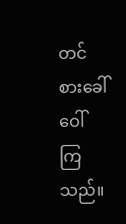တင်စားခေါ်ဝေါ်ကြသည်။